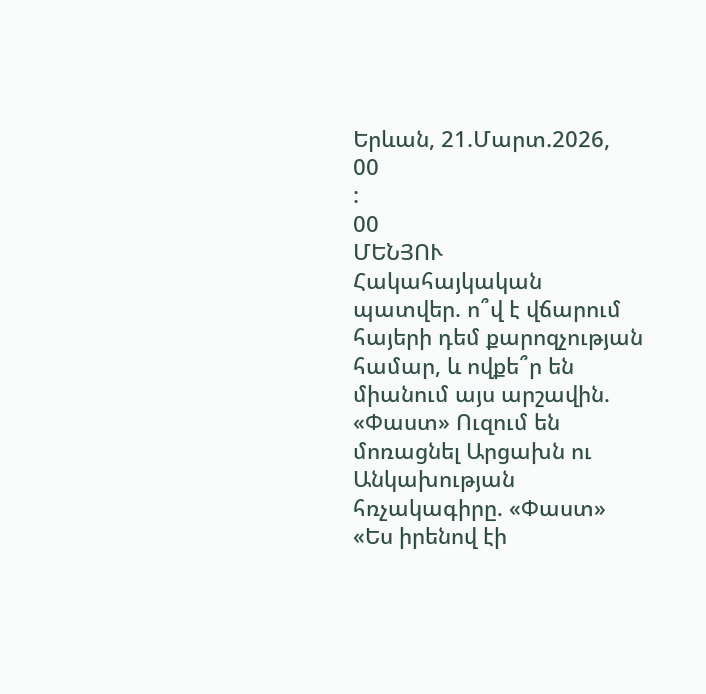Երևան, 21.Մարտ.2026,
00
:
00
ՄԵՆՅՈՒ
Հակահայկական պատվեր. ո՞վ է վճարում հայերի դեմ քարոզչության համար, և ովքե՞ր են միանում այս արշավին. «Փաստ» Ուզում են մոռացնել Արցախն ու Անկախության հռչակագիրը. «Փաստ» «Ես իրենով էի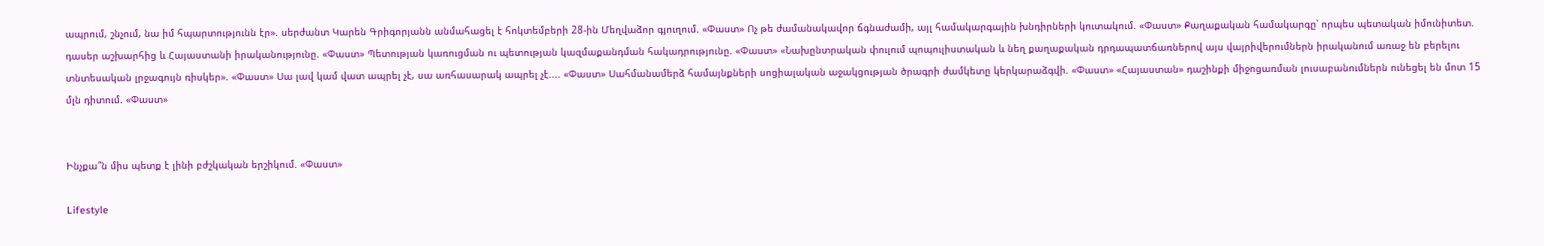ապրում, շնչում, նա իմ հպարտությունն էր». սերժանտ Կարեն Գրիգորյանն անմահացել է հոկտեմբերի 28-ին Մեղվաձոր գյուղում. «Փաստ» Ոչ թե ժամանակավոր ճգնաժամի, այլ համակարգային խնդիրների կուտակում. «Փաստ» Քաղաքական համակարգը՝ որպես պետական իմունիտետ. դասեր աշխարհից և Հայաստանի իրականությունը. «Փաստ» Պետության կառուցման ու պետության կազմաքանդման հակադրությունը. «Փաստ» «Նախընտրական փուլում պոպուլիստական և նեղ քաղաքական դրդապատճառներով այս վայրիվերումներն իրականում առաջ են բերելու տնտեսական լրջագույն ռիսկեր». «Փաստ» Սա լավ կամ վատ ապրել չէ, սա առհասարակ ապրել չէ.... «Փաստ» Սահմանամերձ համայնքների սոցիալական աջակցության ծրագրի ժամկետը կերկարաձգվի. «Փաստ» «Հայաստան» դաշինքի միջոցառման լուսաբանումներն ունեցել են մոտ 15 մլն դիտում. «Փաստ»


Ինչքա՞ն միս պետք է լինի բժշկական երշիկում. «Փաստ»

Lifestyle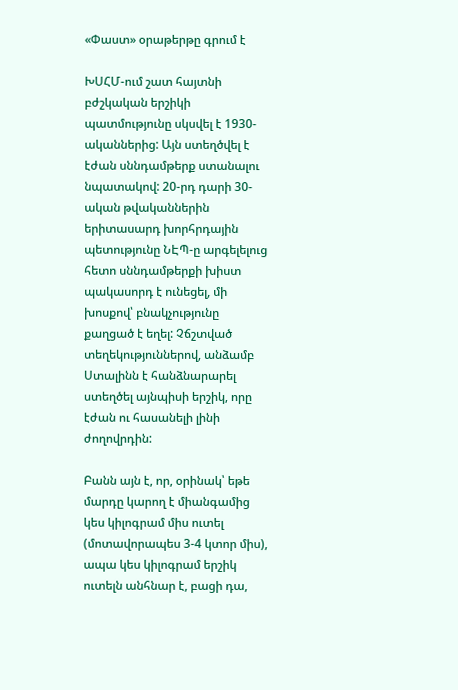«Փաստ» օրաթերթը գրում է

ԽՍՀՄ-ում շատ հայտնի բժշկական երշիկի պատմությունը սկսվել է 1930-ականներից: Այն ստեղծվել է էժան սննդամթերք ստանալու նպատակով: 20-րդ դարի 30-ական թվականներին երիտասարդ խորհրդային պետությունը ՆԷՊ-ը արգելելուց հետո սննդամթերքի խիստ պակասորդ է ունեցել, մի խոսքով՝ բնակչությունը քաղցած է եղել: Չճշտված տեղեկություններով, անձամբ Ստալինն է հանձնարարել ստեղծել այնպիսի երշիկ, որը էժան ու հասանելի լինի ժողովրդին:

Բանն այն է, որ, օրինակ՝ եթե մարդը կարող է միանգամից կես կիլոգրամ միս ուտել (մոտավորապես 3-4 կտոր միս), ապա կես կիլոգրամ երշիկ ուտելն անհնար է, բացի դա,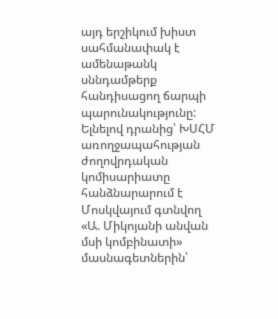այդ երշիկում խիստ սահմանափակ է ամենաթանկ սննդամթերք հանդիսացող ճարպի պարունակությունը: Ելնելով դրանից՝ ԽՍՀՄ առողջապահության ժողովրդական կոմիսարիատը հանձնարարում է Մոսկվայում գտնվող «Ա. Միկոյանի անվան մսի կոմբինատի» մասնագետներին՝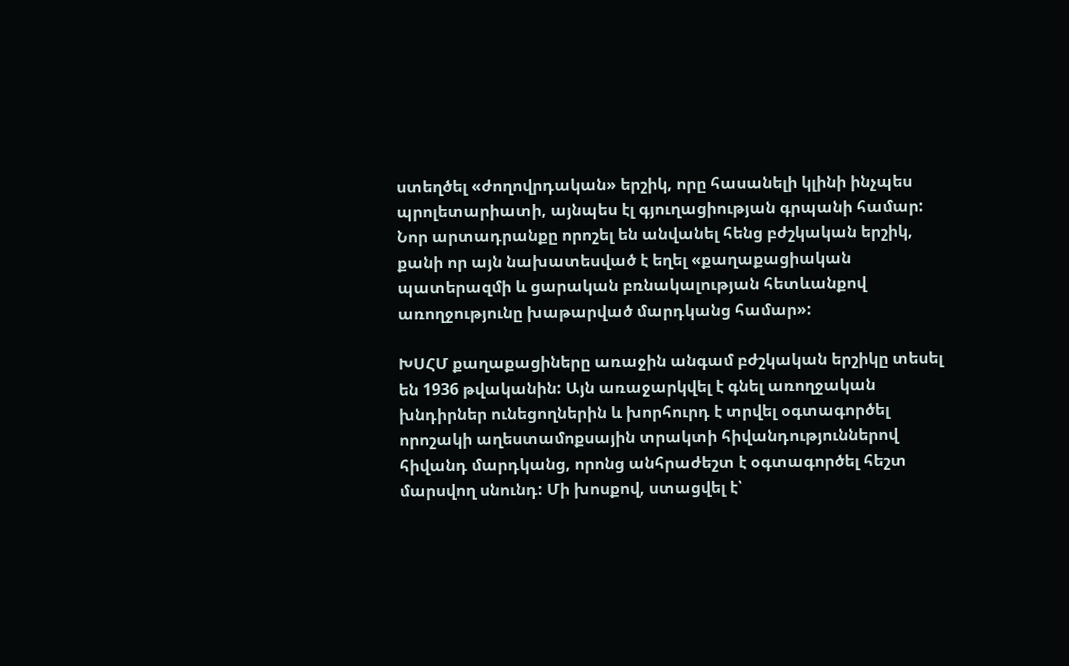ստեղծել «ժողովրդական» երշիկ, որը հասանելի կլինի ինչպես պրոլետարիատի, այնպես էլ գյուղացիության գրպանի համար: Նոր արտադրանքը որոշել են անվանել հենց բժշկական երշիկ, քանի որ այն նախատեսված է եղել «քաղաքացիական պատերազմի և ցարական բռնակալության հետևանքով առողջությունը խաթարված մարդկանց համար»:

ԽՍՀՄ քաղաքացիները առաջին անգամ բժշկական երշիկը տեսել են 1936 թվականին: Այն առաջարկվել է գնել առողջական խնդիրներ ունեցողներին և խորհուրդ է տրվել օգտագործել որոշակի աղեստամոքսային տրակտի հիվանդություններով հիվանդ մարդկանց, որոնց անհրաժեշտ է օգտագործել հեշտ մարսվող սնունդ: Մի խոսքով, ստացվել է՝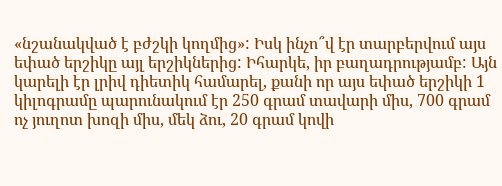«նշանակված է բժշկի կողմից»: Իսկ ինչո՞վ էր տարբերվում այս եփած երշիկը այլ երշիկներից: Իհարկե, իր բաղադրությամբ: Այն կարելի էր լրիվ դիետիկ համարել, քանի որ այս եփած երշիկի 1 կիլոգրամը պարունակում էր 250 գրամ տավարի միս, 700 գրամ ոչ յուղոտ խոզի միս, մեկ ձու, 20 գրամ կովի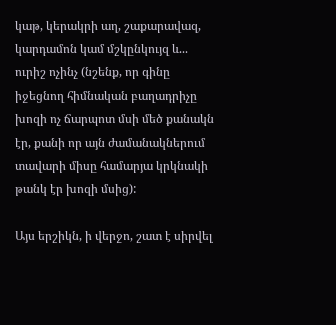կաթ, կերակրի աղ, շաքարավազ, կարդամոն կամ մշկընկույզ և... ուրիշ ոչինչ (նշենք, որ գինը իջեցնող հիմնական բաղադրիչը խոզի ոչ ճարպոտ մսի մեծ քանակն էր, քանի որ այն ժամանակներում տավարի միսը համարյա կրկնակի թանկ էր խոզի մսից):

Այս երշիկն, ի վերջո, շատ է սիրվել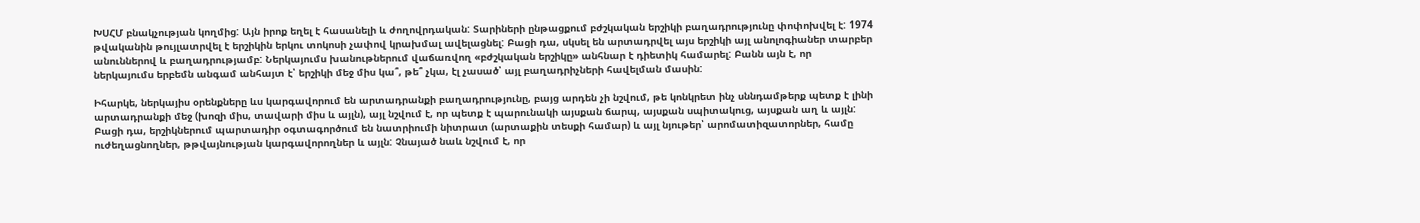ԽՍՀՄ բնակչության կողմից: Այն իրոք եղել է հասանելի և ժողովրդական: Տարիների ընթացքում բժշկական երշիկի բաղադրությունը փոփոխվել է: 1974 թվականին թույլատրվել է երշիկին երկու տոկոսի չափով կրախմալ ավելացնել: Բացի դա, սկսել են արտադրվել այս երշիկի այլ անոլոգիաներ տարբեր անուններով և բաղադրությամբ: Ներկայումս խանութներում վաճառվող «բժշկական երշիկը» անհնար է դիետիկ համարել: Բանն այն է, որ ներկայումս երբեմն անգամ անհայտ է՝ երշիկի մեջ միս կա՞, թե՞ չկա, էլ չասած՝ այլ բաղադրիչների հավելման մասին:

Իհարկե, ներկայիս օրենքները ևս կարգավորում են արտադրանքի բաղադրությունը, բայց արդեն չի նշվում, թե կոնկրետ ինչ սննդամթերք պետք է լինի արտադրանքի մեջ (խոզի միս, տավարի միս և այլն), այլ նշվում է, որ պետք է պարունակի այսքան ճարպ, այսքան սպիտակուց, այսքան աղ և այլն: Բացի դա, երշիկներում պարտադիր օգտագործում են նատրիումի նիտրատ (արտաքին տեսքի համար) և այլ նյութեր՝ արոմատիզատորներ, համը ուժեղացնողներ, թթվայնության կարգավորողներ և այլն: Չնայած նաև նշվում է, որ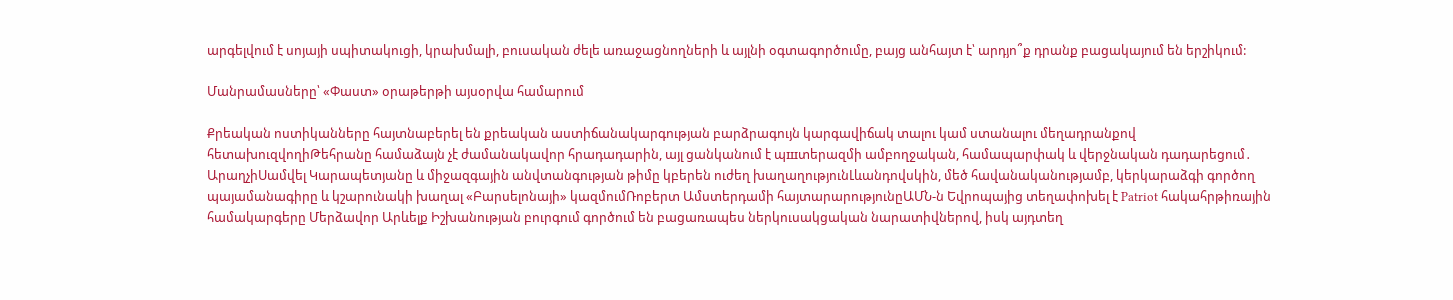արգելվում է սոյայի սպիտակուցի, կրախմալի, բուսական ժելե առաջացնողների և այլնի օգտագործումը, բայց անհայտ է՝ արդյո՞ք դրանք բացակայում են երշիկում:

Մանրամասները՝ «Փաստ» օրաթերթի այսօրվա համարում

Քրեական ոստիկանները հայտնաբերել են քրեական աստիճանակարգության բարձրագույն կարգավիճակ տալու կամ ստանալու մեղադրանքով հետախուզվողիԹեհրանը համաձայն չէ ժամանակավոր հրադադարին, այլ ցանկանում է պшտերազմի ամբողջական, համապարփակ և վերջնական դադարեցում․ ԱրաղչիՍամվել Կարապետյանը և միջազգային անվտանգության թիմը կբերեն ուժեղ խաղաղությունԼևանդովսկին, մեծ հավանականությամբ, կերկարաձգի գործող պայամանագիրը և կշարունակի խաղալ «Բարսելոնայի» կազմումՌոբերտ Ամստերդամի հայտարարությունըԱՄՆ-ն Եվրոպայից տեղափոխել է Patriot հակահրթիռային համակարգերը Մերձավոր Արևելք Իշխանության բուրգում գործում են բացառապես ներկուսակցական նարատիվներով, իսկ այդտեղ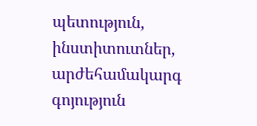պետություն, ինստիտուտներ, արժեհամակարգ գոյություն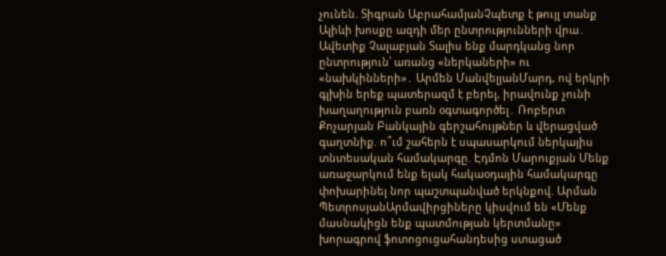չունեն. Տիգրան ԱբրահամյանՉպետք է թույլ տանք Ալիևի խոսքը ազդի մեր ընտրությունների վրա․ Ավետիք Չալաբյան Տալիս ենք մարդկանց նոր ընտրություն՝ առանց «ներկաների» ու «նախկինների»․ Արմեն ՄանվելյանՄարդ, ով երկրի գլխին երեք պատերազմ է բերել, իրավունք չունի խաղաղություն բառն օգտագործել․ Ռոբերտ Քոչարյան Բանկային գերշահույթներ և վերացված գաղտնիք. ո՞ւմ շահերն է սպասարկում ներկայիս տնտեսական համակարգը. Էդմոն Մարուքյան Մենք առաջարկում ենք ելակ հակաօդային համակարգը փոխարինել նոր պաշտպանված երկնքով. Արման ՊետրոսյանԱրմավիրցիները կիսվում են «Մենք մասնակիցն ենք պատմության կերտմանը» խորագրով ֆոտոցուցահանդեսից ստացած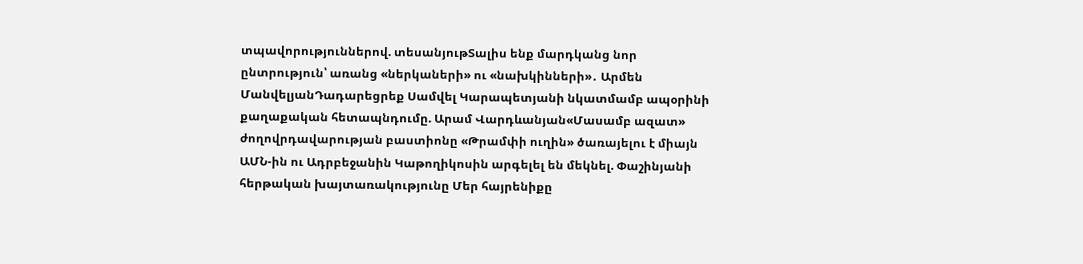տպավորություններով. տեսանյութՏալիս ենք մարդկանց նոր ընտրություն՝ առանց «ներկաների» ու «նախկինների»․ Արմեն ՄանվելյանԴադարեցրեք Սամվել Կարապետյանի նկատմամբ ապօրինի քաղաքական հետապնդումը. Արամ Վարդևանյան«Մասամբ ազատ» ժողովրդավարության բաստիոնը «Թրամփի ուղին» ծառայելու է միայն ԱՄՆ-ին ու Ադրբեջանին Կաթողիկոսին արգելել են մեկնել. Փաշինյանի հերթական խայտառակությունը Մեր հայրենիքը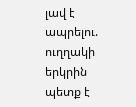լավ է ապրելու. ուղղակի երկրին պետք է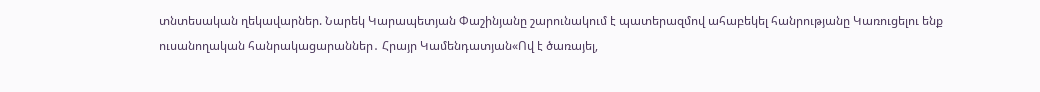տնտեսական ղեկավարներ. Նարեկ Կարապետյան Փաշինյանը շարունակում է պատերազմով ահաբեկել հանրությանը Կառուցելու ենք ուսանողական հանրակացարաններ․ Հրայր Կամենդատյան«Ով է ծառայել,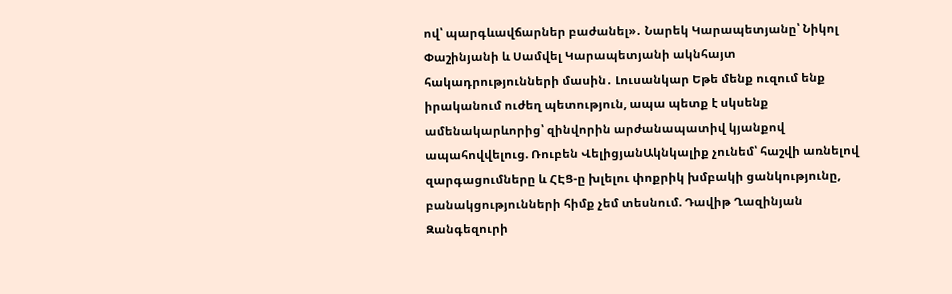ով՝ պարգևավճարներ բաժանել»․ Նարեկ Կարապետյանը՝ Նիկոլ Փաշինյանի և Սամվել Կարապետյանի ակնհայտ հակադրությունների մասին․ Լուսանկար Եթե մենք ուզում ենք իրականում ուժեղ պետություն, ապա պետք է սկսենք ամենակարևորից՝ զինվորին արժանապատիվ կյանքով ապահովվելուց. Ռուբեն ՎելիցյանԱկնկալիք չունեմ՝ հաշվի առնելով զարգացումները և ՀԷՑ-ը խլելու փոքրիկ խմբակի ցանկությունը, բանակցությունների հիմք չեմ տեսնում. Դավիթ Ղազինյան Զանգեզուրի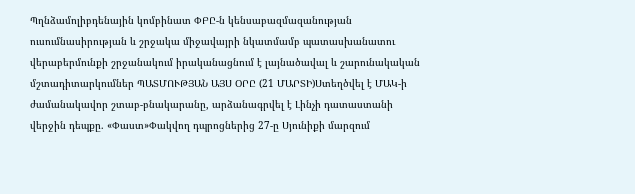Պղնձամոլիբդենային կոմբինատ ՓԲԸ-ն կենսաբազմազանության ուսումնասիրության և շրջակա միջավայրի նկատմամբ պատասխանատու վերաբերմունքի շրջանակում իրականացնում է լայնածավալ և շարունակական մշտադիտարկումներ ՊԱՏՄՈՒԹՅԱՆ ԱՅՍ ՕՐԸ (21 ՄԱՐՏԻ)Ստեղծվել է ՄԱԿ-ի ժամանակավոր շտաբ-բնակարանը, արձանագրվել է Լինչի դատաստանի վերջին դեպքը. «Փաստ»Փակվող դպրոցներից 27-ը Սյունիքի մարզում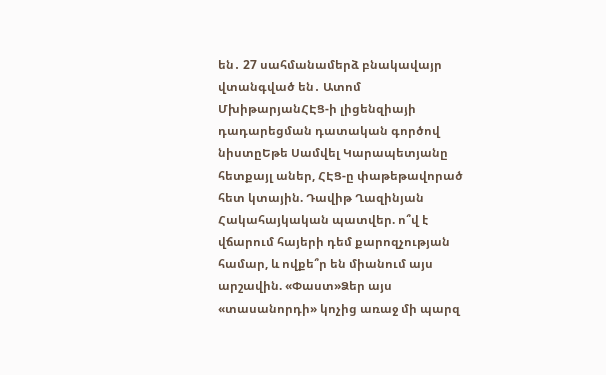են․ 27 սահմանամերձ բնակավայր վտանգված են․ Ատոմ ՄխիթարյանՀԷՑ-ի լիցենզիայի դադարեցման դատական գործով նիստըԵթե Սամվել Կարապետյանը հետքայլ աներ, ՀԷՑ-ը փաթեթավորած հետ կտային. Դավիթ Ղազինյան Հակահայկական պատվեր. ո՞վ է վճարում հայերի դեմ քարոզչության համար, և ովքե՞ր են միանում այս արշավին. «Փաստ»Ձեր այս «տասանորդի» կոչից առաջ մի պարզ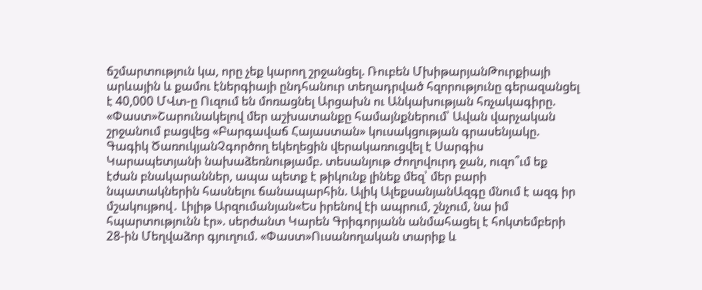ճշմարտություն կա, որը չեք կարող շրջանցել. Ռուբեն ՄխիթարյանԹուրքիայի արևային և քամու էներգիայի ընդհանուր տեղադրված հզորությունը գերազանցել է 40,000 ՄՎտ-ը Ուզում են մոռացնել Արցախն ու Անկախության հռչակագիրը. «Փաստ»Շարունակելով մեր աշխատանքը համայնքներում՝ Ավան վարչական շրջանում բացվեց «Բարգավաճ Հայաստան» կուսակցության գրասենյակը. Գագիկ ԾառուկյանՉգործող եկեղեցին վերակառուցվել է Սարգիս Կարապետյանի նախաձեռնությամբ. տեսանյութ Ժողովուրդ ջան, ուզո՞ւմ եք էժան բնակարաններ, ապա պետք է թիկունք լինեք մեզ՝ մեր բարի նպատակներին հասնելու ճանապարհին. Ալիկ ԱլեքսանյանԱզգը մնում է ազգ իր մշակույթով․ Լիլիթ Արզումանյան«Ես իրենով էի ապրում, շնչում, նա իմ հպարտությունն էր». սերժանտ Կարեն Գրիգորյանն անմահացել է հոկտեմբերի 28-ին Մեղվաձոր գյուղում. «Փաստ»Ուսանողական տարիք և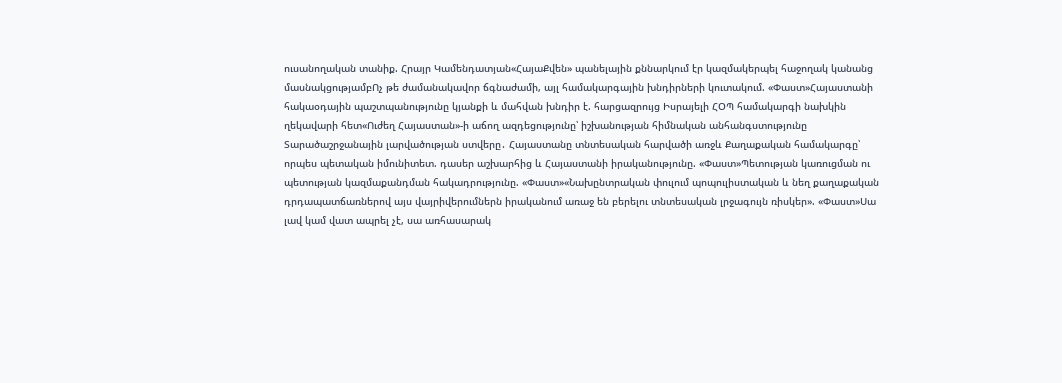ուսանողական տանիք. Հրայր Կամենդատյան«ՀայաՔվեն» պանելային քննարկում էր կազմակերպել հաջողակ կանանց մասնակցությամբՈչ թե ժամանակավոր ճգնաժամի, այլ համակարգային խնդիրների կուտակում. «Փաստ»Հայաստանի հակաօդային պաշտպանությունը կյանքի և մահվան խնդիր է. հարցազրույց Իսրայելի ՀՕՊ համակարգի նախկին ղեկավարի հետ«Ուժեղ Հայաստան»-ի աճող ազդեցությունը՝ իշխանության հիմնական անհանգստությունը Տարածաշրջանային լարվածության ստվերը․ Հայաստանը տնտեսական հարվածի առջև Քաղաքական համակարգը՝ որպես պետական իմունիտետ. դասեր աշխարհից և Հայաստանի իրականությունը. «Փաստ»Պետության կառուցման ու պետության կազմաքանդման հակադրությունը. «Փաստ»«Նախընտրական փուլում պոպուլիստական և նեղ քաղաքական դրդապատճառներով այս վայրիվերումներն իրականում առաջ են բերելու տնտեսական լրջագույն ռիսկեր». «Փաստ»Սա լավ կամ վատ ապրել չէ, սա առհասարակ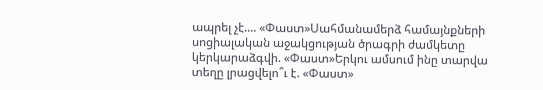ապրել չէ.... «Փաստ»Սահմանամերձ համայնքների սոցիալական աջակցության ծրագրի ժամկետը կերկարաձգվի. «Փաստ»Երկու ամսում ինը տարվա տեղը լրացվելո՞ւ է. «Փաստ»